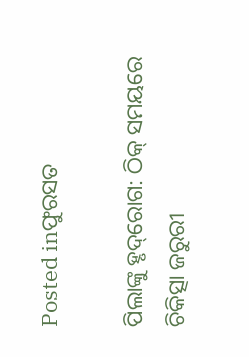Posted inଫୁରସତ

ପିଲାଙ୍କୁ ହୃଦ୍‌ରୋଗ: ଠିକ୍‌ ସମୟରେ ଚିକିତ୍ସା ଜରୁରୀ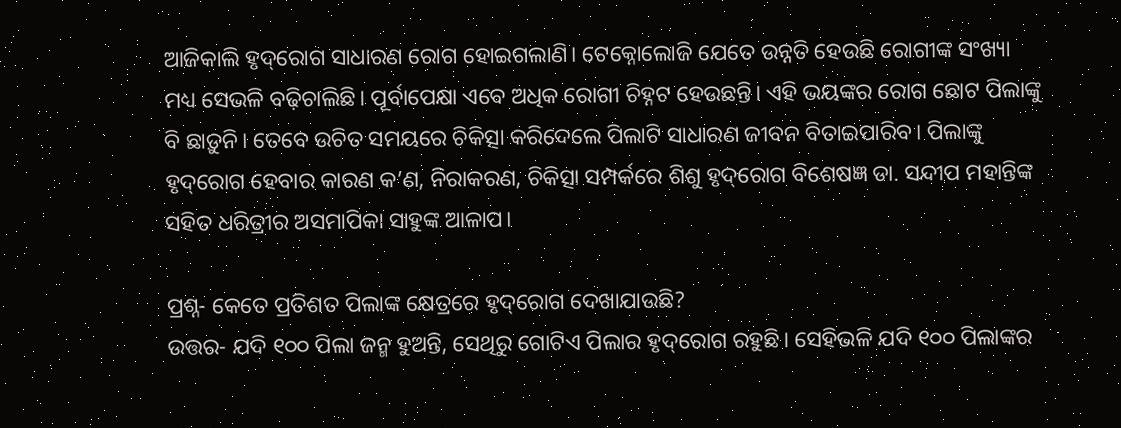ଆଜିକାଲି ହୃଦ୍‌ରୋଗ ସାଧାରଣ ରୋଗ ହୋଇଗଲାଣି। ଟେକ୍ନୋଲୋଜି ଯେତେ ଉନ୍ନତି ହେଉଛି ରୋଗୀଙ୍କ ସଂଖ୍ୟା ମଧ୍ୟ ସେଭଳି ବଢ଼ିଚାଲିଛି। ପୂର୍ବାପେକ୍ଷା ଏବେ ଅଧିକ ରୋଗୀ ଚିହ୍ନଟ ହେଉଛନ୍ତି। ଏହି ଭୟଙ୍କର ରୋଗ ଛୋଟ ପିଲାଙ୍କୁ ବି ଛାଡ଼ୁନି। ତେବେ ଉଚିତ ସମୟରେ ଚିକିତ୍ସା କରିଦେଲେ ପିଲାଟି ସାଧାରଣ ଜୀବନ ବିତାଇପାରିବ। ପିଲାଙ୍କୁ ହୃଦ୍‌ରୋଗ ହେବାର କାରଣ କ’ଣ, ନିରାକରଣ, ଚିକିତ୍ସା ସମ୍ପର୍କରେ ଶିଶୁ ହୃଦ୍‌ରୋଗ ବିଶେଷଜ୍ଞ ଡା. ସନ୍ଦୀପ ମହାନ୍ତିଙ୍କ ସହିତ ଧରିତ୍ରୀର ଅସମାପିକା ସାହୁଙ୍କ ଆଳାପ।

ପ୍ରଶ୍ନ- କେତେ ପ୍ରତିଶତ ପିଲାଙ୍କ କ୍ଷେତ୍ରରେ ହୃଦ୍‌ରୋଗ ଦେଖାଯାଉଛି?
ଉତ୍ତର- ଯଦି ୧୦୦ ପିଲା ଜନ୍ମ ହୁଅନ୍ତି, ସେଥିରୁ ଗୋଟିଏ ପିଲାର ହୃଦ୍‌ରୋଗ ରହୁଛି। ସେହିଭଳି ଯଦି ୧୦୦ ପିଲାଙ୍କର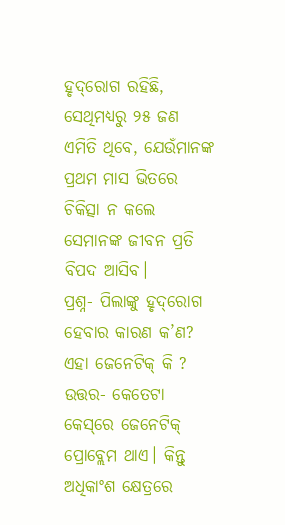ହୃଦ୍‌ରୋଗ ରହିଛି, ସେଥିମଧ୍ୟରୁ ୨୫ ଜଣ ଏମିତି ଥିବେ, ଯେଉଁମାନଙ୍କ ପ୍ରଥମ ମାସ ଭିତରେ ଚିକିତ୍ସା ନ କଲେ ସେମାନଙ୍କ ଜୀବନ ପ୍ରତି ବିପଦ ଆସିବ।
ପ୍ରଶ୍ନ- ପିଲାଙ୍କୁ ହୃଦ୍‌ରୋଗ ହେବାର କାରଣ କ’ଣ? ଏହା ଜେନେଟିକ୍‌ କି ?
ଉତ୍ତର- କେତେଟା କେସ୍‌ରେ ଜେନେଟିକ୍‌ ପ୍ରୋବ୍ଲେମ ଥାଏ। କିନ୍ତୁ ଅଧିକାଂଶ କ୍ଷେତ୍ରରେ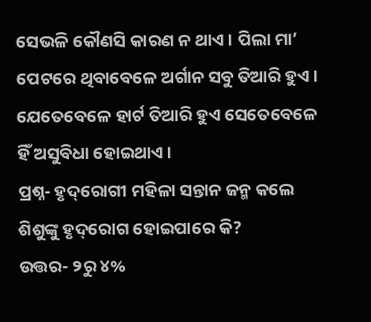ସେଭଳି କୌଣସି କାରଣ ନ ଥାଏ। ପିଲା ମା’ ପେଟରେ ଥିବାବେଳେ ଅର୍ଗାନ ସବୁ ତିଆରି ହୁଏ। ଯେତେବେଳେ ହାର୍ଟ ତିଆରି ହୁଏ ସେତେବେଳେ ହିଁ ଅସୁବିଧା ହୋଇଥାଏ।
ପ୍ରଶ୍ନ- ହୃଦ୍‌ରୋଗୀ ମହିଳା ସନ୍ତାନ ଜନ୍ମ କଲେ ଶିଶୁଙ୍କୁ ହୃଦ୍‌ରୋଗ ହୋଇପାରେ କି?
ଉତ୍ତର- ୨ରୁ ୪%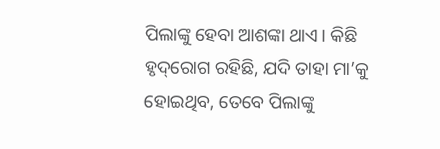ପିଲାଙ୍କୁ ହେବା ଆଶଙ୍କା ଥାଏ। କିଛି ହୃଦ୍‌ରୋଗ ରହିଛି, ଯଦି ତାହା ମା’କୁ ହୋଇଥିବ, ତେବେ ପିଲାଙ୍କୁ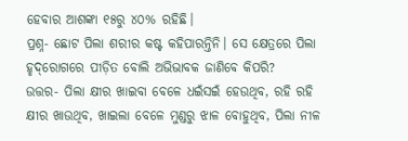ହେବାର ଆଶଙ୍କା ୧୫ରୁ ୪୦% ରହିଛି।
ପ୍ରଶ୍ନ- ଛୋଟ ପିଲା ଶରୀର କଷ୍ଟ କହିପାରନ୍ତିନି। ସେ କ୍ଷେତ୍ରରେ ପିଲା ହୃଦ୍‌ରୋଗରେ ପୀଡ଼ିତ ବୋଲି ଅଭିଭାବକ ଜାଣିବେ କିପରି?
ଉତ୍ତର- ପିଲା କ୍ଷୀର ଖାଇବା ବେଳେ ଧଇଁସଇଁ ହେଉଥିବ, ରହି ରହି କ୍ଷୀର ଖାଉଥିବ, ଖାଇଲା ବେଳେ ମୁଣ୍ଡରୁ ଝାଳ ବୋହୁଥିବ, ପିଲା ନୀଳ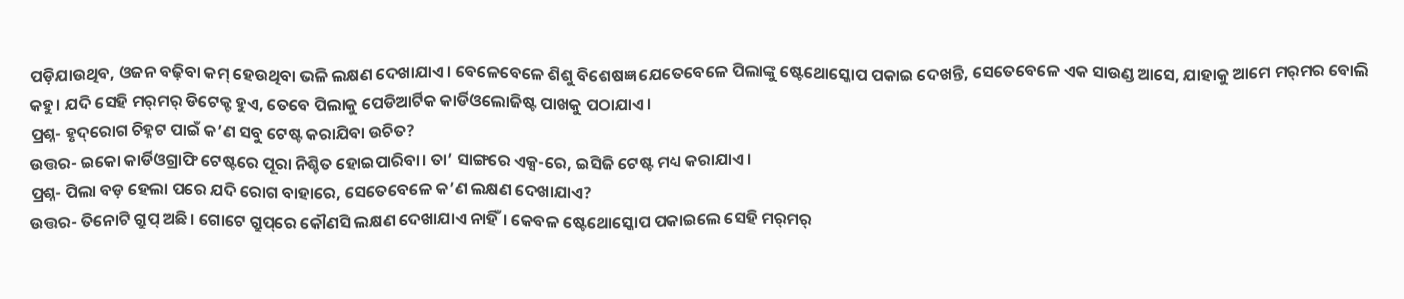ପଡ଼ିଯାଉଥିବ, ଓଜନ ବଢ଼ିବା କମ୍‌ ହେଉଥିବା ଭଳି ଲକ୍ଷଣ ଦେଖାଯାଏ। ବେଳେବେଳେ ଶିଶୁ ବିଶେଷଜ୍ଞ ଯେତେବେଳେ ପିଲାଙ୍କୁ ଷ୍ଟେଥୋସ୍କୋପ ପକାଇ ଦେଖନ୍ତି, ସେତେବେଳେ ଏକ ସାଉଣ୍ଡ ଆସେ, ଯାହାକୁ ଆମେ ମର୍‌ମର ବୋଲି କହୁ। ଯଦି ସେହି ମର୍‌ମର୍‌ ଡିଟେକ୍ଟ ହୁଏ, ତେବେ ପିଲାକୁ ପେଡିଆର୍ଟିକ କାର୍ଡିଓଲୋଜିଷ୍ଟ ପାଖକୁ ପଠାଯାଏ।
ପ୍ରଶ୍ନ- ହୃଦ୍‌ରୋଗ ଚିହ୍ନଟ ପାଇଁ କ’ଣ ସବୁ ଟେଷ୍ଟ କରାଯିବା ଉଚିତ?
ଉତ୍ତର- ଇକୋ କାର୍ଡିଓଗ୍ରାଫି ଟେଷ୍ଟରେ ପୂରା ନିଶ୍ଚିତ ହୋଇପାରିବା। ତା’ ସାଙ୍ଗରେ ଏକ୍ସ-ରେ, ଇସିଜି ଟେଷ୍ଟ ମଧ୍ୟ କରାଯାଏ।
ପ୍ରଶ୍ନ- ପିଲା ବଡ଼ ହେଲା ପରେ ଯଦି ରୋଗ ବାହାରେ, ସେତେବେଳେ କ’ଣ ଲକ୍ଷଣ ଦେଖାଯାଏ?
ଉତ୍ତର- ତିନୋଟି ଗ୍ରୁପ୍‌ ଅଛି। ଗୋଟେ ଗ୍ରୁପ୍‌ରେ କୌଣସି ଲକ୍ଷଣ ଦେଖାଯାଏ ନାହିଁ। କେବଳ ଷ୍ଟେଥୋସ୍କୋପ ପକାଇଲେ ସେହି ମର୍‌ମର୍‌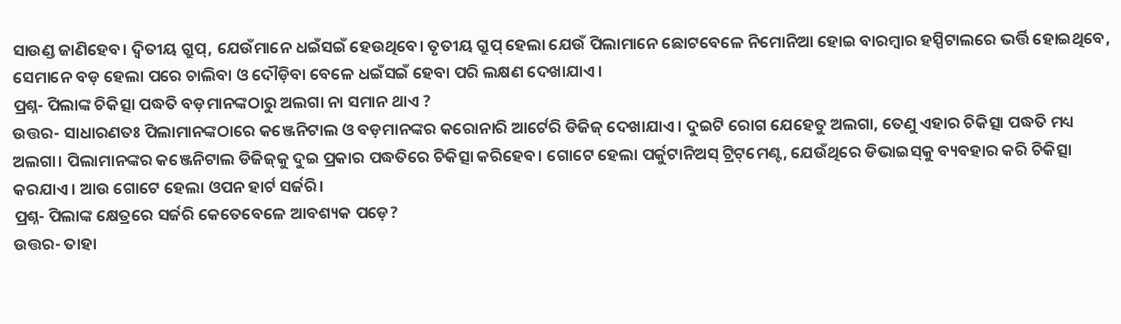ସାଉଣ୍ଡ ଜାଣିହେବ। ଦ୍ୱିତୀୟ ଗ୍ରୁପ୍‌, ଯେଉଁମାନେ ଧଇଁସଇଁ ହେଉଥିବେ। ତୃତୀୟ ଗ୍ରୁପ୍‌ ହେଲା ଯେଉଁ ପିଲାମାନେ ଛୋଟବେଳେ ନିମୋନିଆ ହୋଇ ବାରମ୍ବାର ହସ୍ପିଟାଲରେ ଭର୍ତ୍ତି ହୋଇଥିବେ, ସେମାନେ ବଡ଼ ହେଲା ପରେ ଚାଲିବା ଓ ଦୌଡ଼ିବା ବେଳେ ଧଇଁସଇଁ ହେବା ପରି ଲକ୍ଷଣ ଦେଖାଯାଏ।
ପ୍ରଶ୍ନ- ପିଲାଙ୍କ ଚିକିତ୍ସା ପଦ୍ଧତି ବଡ଼ମାନଙ୍କଠାରୁ ଅଲଗା ନା ସମାନ ଥାଏ ?
ଉତ୍ତର- ସାଧାରଣତଃ ପିଲାମାନଙ୍କଠାରେ କଞ୍ଜେନିଟାଲ ଓ ବଡ଼ମାନଙ୍କର କରୋନାରି ଆର୍ଟେରି ଡିଜିଜ୍‌ ଦେଖାଯାଏ। ଦୁଇଟି ରୋଗ ଯେହେତୁ ଅଲଗା, ତେଣୁ ଏହାର ଚିକିତ୍ସା ପଦ୍ଧତି ମଧ୍ୟ ଅଲଗା। ପିଲାମାନଙ୍କର କଞ୍ଜେନିଟାଲ ଡିଜିଜ୍‌କୁ ଦୁଇ ପ୍ରକାର ପଦ୍ଧତିରେ ଚିକିତ୍ସା କରିହେବ। ଗୋଟେ ହେଲା ପର୍କୁଟାନିଅସ୍‌ ଟ୍ରିଟ୍‌ମେଣ୍ଟ, ଯେଉଁଥିରେ ଡିଭାଇସ୍‌କୁ ବ୍ୟବହାର କରି ଚିକିତ୍ସା କରଯାଏ। ଆଉ ଗୋଟେ ହେଲା ଓପନ ହାର୍ଟ ସର୍ଜରି।
ପ୍ରଶ୍ନ- ପିଲାଙ୍କ କ୍ଷେତ୍ରରେ ସର୍ଜରି କେତେବେଳେ ଆବଶ୍ୟକ ପଡ଼େ?
ଉତ୍ତର- ତାହା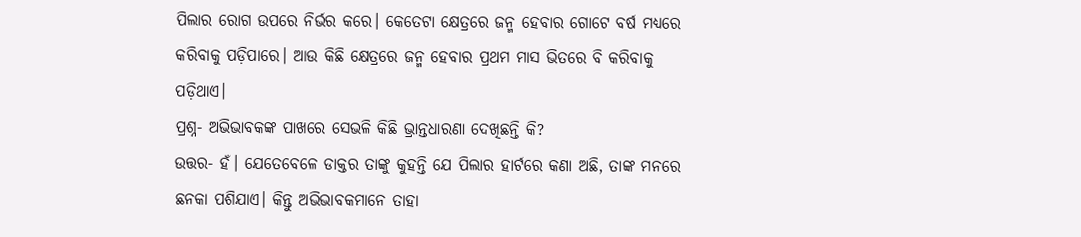ପିଲାର ରୋଗ ଉପରେ ନିର୍ଭର କରେ। କେତେଟା କ୍ଷେତ୍ରରେ ଜନ୍ମ ହେବାର ଗୋଟେ ବର୍ଷ ମଧ୍ୟରେ କରିବାକୁ ପଡ଼ିପାରେ। ଆଉ କିଛି କ୍ଷେତ୍ରରେ ଜନ୍ମ ହେବାର ପ୍ରଥମ ମାସ ଭିତରେ ବି କରିବାକୁ ପଡ଼ିଥାଏ।
ପ୍ରଶ୍ନ- ଅଭିଭାବକଙ୍କ ପାଖରେ ସେଭଳି କିଛି ଭ୍ରାନ୍ତଧାରଣା ଦେଖିଛନ୍ତି କି?
ଉତ୍ତର- ହଁ। ଯେତେବେଳେ ଡାକ୍ତର ତାଙ୍କୁ କୁହନ୍ତି ଯେ ପିଲାର ହାର୍ଟରେ କଣା ଅଛି, ତାଙ୍କ ମନରେ ଛନକା ପଶିଯାଏ। କିନ୍ତୁ ଅଭିଭାବକମାନେ ତାହା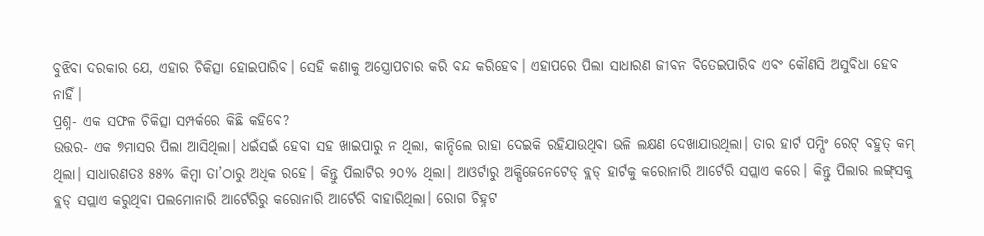ବୁଝିବା ଦରକାର ଯେ, ଏହାର ଚିକିତ୍ସା ହୋଇପାରିବ। ସେହି କଣାକୁ ଅସ୍ତ୍ରୋପଚାର କରି ବନ୍ଦ କରିହେବ। ଏହାପରେ ପିଲା ସାଧାରଣ ଜୀବନ ବିତେଇପାରିବ ଏବଂ କୌଣସି ଅସୁବିଧା ହେବ ନାହିଁ।
ପ୍ରଶ୍ନ- ଏକ ସଫଳ ଚିକିତ୍ସା ସମ୍ପର୍କରେ କିଛି କହିବେ?
ଉତ୍ତର- ଏକ ୭ମାସର ପିଲା ଆସିଥିଲା। ଧଇଁସଇଁ ହେବା ସହ ଖାଇପାରୁ ନ ଥିଲା, କାନ୍ଦିଲେ ରାହା ଦେଇକି ରହିଯାଉଥିବା ଭଳି ଲକ୍ଷଣ ଦେଖାଯାଉଥିଲା। ତାର ହାର୍ଟ ପମ୍ପିଂ ରେଟ୍‌ ବହୁତ୍‌ କମ୍‌ ଥିଲା। ସାଧାରଣତଃ ୫୫% କିମ୍ବା ତା’ଠାରୁ ଅଧିକ ରହେ। କିନ୍ତୁ ପିଲାଟିର ୨୦% ଥିଲା। ଆଓର୍ଟାରୁ ଅକ୍ସିଜେନେଟେଡ୍‌ ବ୍ଲଡ୍‌ ହାର୍ଟକୁ କରୋନାରି ଆର୍ଟେରି ସପ୍ଲାଏ କରେ। କିନ୍ତୁ ପିଲାର ଲଙ୍ଗ୍‌ସକୁ ବ୍ଲଡ୍‌ ସପ୍ଲାଏ କରୁଥିବା ପଲମୋନାରି ଆର୍ଟେରିରୁ କରୋନାରି ଆର୍ଟେରି ବାହାରିଥିଲା। ରୋଗ ଚିହ୍ନଟ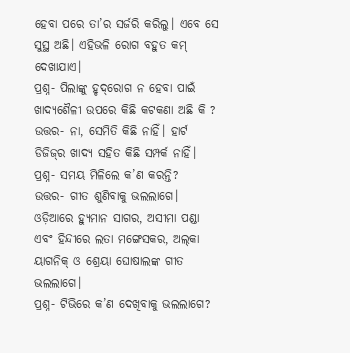ହେବା ପରେ ତା’ର ସର୍ଜରି କରିଲୁ। ଏବେ ସେ ସୁସ୍ଥ ଅଛି। ଏହିଭଳି ରୋଗ ବହୁତ କମ୍‌ ଦେଖାଯାଏ।
ପ୍ରଶ୍ନ- ପିଲାଙ୍କୁ ହୃଦ୍‌ରୋଗ ନ ହେବା ପାଇଁ ଖାଦ୍ୟଶୈଳୀ ଉପରେ କିଛି କଟକଣା ଅଛି କି ?
ଉତ୍ତର- ନା, ସେମିତି କିଛି ନାହିଁ। ହାର୍ଟ ଡିଜିଜ୍‌ର ଖାଦ୍ୟ ସହିତ କିଛି ସମ୍ପର୍କ ନାହିଁ।
ପ୍ରଶ୍ନ- ସମୟ ମିଳିଲେ କ’ଣ କରନ୍ତି?
ଉତ୍ତର- ଗୀତ ଶୁଣିବାକୁ ଭଲଲାଗେ। ଓଡ଼ିଆରେ ହ୍ୟୁମାନ ସାଗର, ଅସୀମା ପଣ୍ଡା ଏବଂ ହିନ୍ଦୀରେ ଲତା ମଙ୍ଗେସକର, ଅଲ୍‌କା ୟାଗନିକ୍‌ ଓ ଶ୍ରେୟା ଘୋଷାଲଙ୍କ ଗୀତ ଭଲଲାଗେ।
ପ୍ରଶ୍ନ- ଟିଭିରେ କ’ଣ ଦେଖିବାକୁ ଭଲଲାଗେ?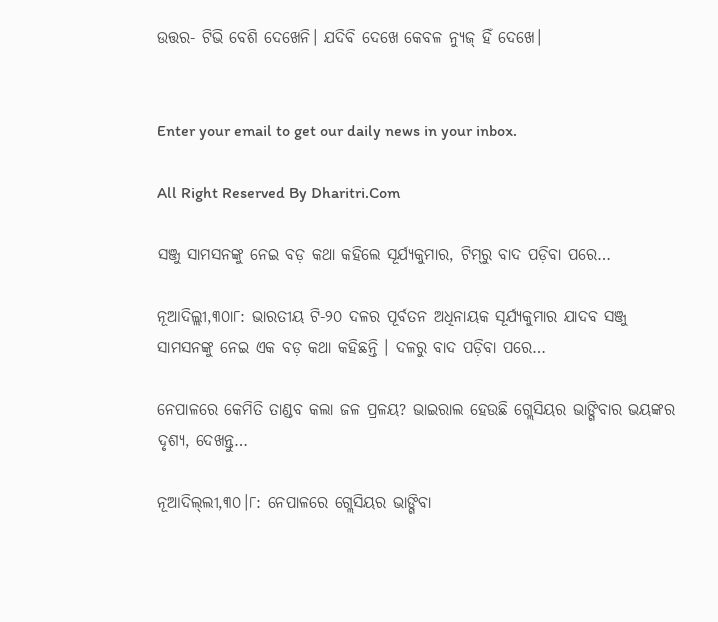ଉତ୍ତର- ଟିଭି ବେଶି ଦେଖେନି। ଯଦିବି ଦେଖେ କେବଳ ନ୍ୟୁଜ୍‌ ହିଁ ଦେଖେ।


Enter your email to get our daily news in your inbox.

All Right Reserved By Dharitri.Com

ସଞ୍ଜୁ ସାମସନଙ୍କୁ ନେଇ ବଡ଼ କଥା କହିଲେ ସୂର୍ଯ୍ୟକୁମାର, ଟିମ୍‌ରୁ ବାଦ ପଡ଼ିବା ପରେ…

ନୂଆଦିଲ୍ଲୀ,୩୦ା୮: ଭାରତୀୟ ଟି-୨୦ ଦଳର ପୂର୍ବତନ ଅଧିନାୟକ ସୂର୍ଯ୍ୟକୁମାର ଯାଦବ ସଞ୍ଜୁ ସାମସନଙ୍କୁ ନେଇ ଏକ ବଡ଼ କଥା କହିଛନ୍ତି । ଦଳରୁ ବାଦ ପଡ଼ିବା ପରେ…

ନେପାଳରେ କେମିତି ତାଣ୍ଡବ କଲା ଜଳ ପ୍ରଳୟ? ଭାଇରାଲ ହେଉଛି ଗ୍ଲେସିୟର ଭାଙ୍ଗିବାର ଭୟଙ୍କର ଦୃଶ୍ୟ, ଦେଖନ୍ତୁ…

ନୂଆଦିଲ୍‌ଲୀ,୩୦।୮: ନେପାଳରେ ଗ୍ଲେସିୟର ଭାଙ୍ଗିବା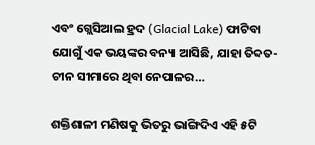ଏବଂ ଗ୍ଲେସିଆଲ ହ୍ରଦ (Glacial Lake) ଫାଟିବା ଯୋଗୁଁ ଏକ ଭୟଙ୍କର ବନ୍ୟା ଆସିଛି, ଯାହା ତିବ୍ଦତ-ଚୀନ ସୀମାରେ ଥିବା ନେପାଳର…

ଶକ୍ତିଶାଳୀ ମଣିଷକୁ ଭିତରୁ ଭାଙ୍ଗିଦିଏ ଏହି ୫ଟି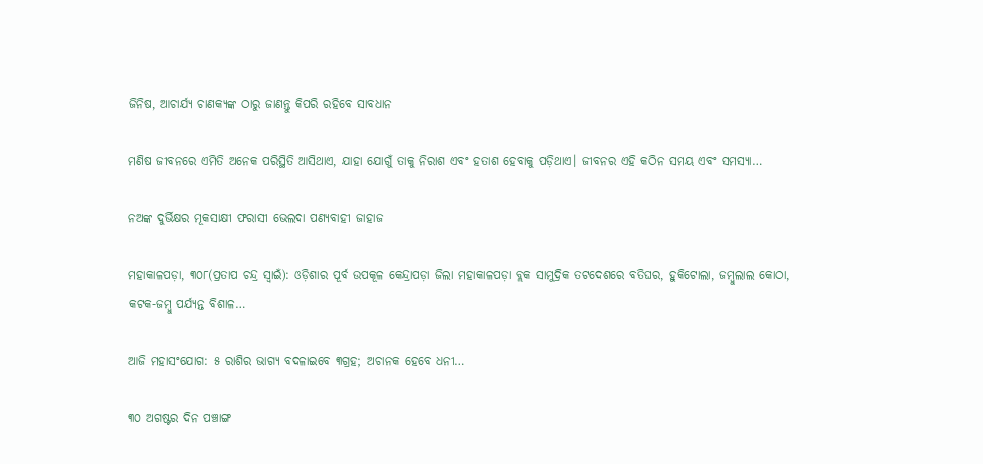ଜିନିଷ, ଆଚାର୍ଯ୍ୟ ଚାଣକ୍ୟଙ୍କ ଠାରୁ ଜାଣନ୍ତୁ କିପରି ରହିବେ ସାବଧାନ

ମଣିଷ ଜୀବନରେ ଏମିତି ଅନେକ ପରିସ୍ଥିତି ଆସିଥାଏ, ଯାହା ଯୋଗୁଁ ତାକୁ ନିରାଶ ଏବଂ ହତାଶ ହେବାକୁ ପଡ଼ିଥାଏ। ଜୀବନର ଏହି କଠିନ ସମୟ ଏବଂ ସମସ୍ୟା…

ନଅଙ୍କ ଦୁର୍ଭିକ୍ଷର ମୂକସାକ୍ଷୀ ଫରାସୀ ଭେଲଦା ପଣ୍ୟବାହୀ ଜାହାଜ

ମହାକାଳପଡ଼ା, ୩୦୮(ପ୍ରତାପ ଚନ୍ଦ୍ର ସ୍ବାଇଁ): ଓଡ଼ିଶାର ପୂର୍ବ ଉପକୂଳ କେନ୍ଦ୍ରାପଡ଼ା ଜିଲା ମହାକାଳପଡ଼ା ବ୍ଲକ ସାମୁଦ୍ରିକ ତଟଦେଶରେ ବତିଘର, ହୁକିଟୋଲା, ଜମ୍ବୁଲାଲ କୋଠା, କଟକ-ଜମ୍ବୁ ପର୍ଯ୍ୟନ୍ତ ବିଶାଳ…

ଆଜି ମହାସଂଯୋଗ: ୫ ରାଶିର ଭାଗ୍ୟ ବଦଳାଇବେ ୩ଗ୍ରହ; ଅଚାନକ ହେବେ ଧନୀ…

୩୦ ଅଗଷ୍ଟର ଦିନ ପଞ୍ଚାଙ୍ଗ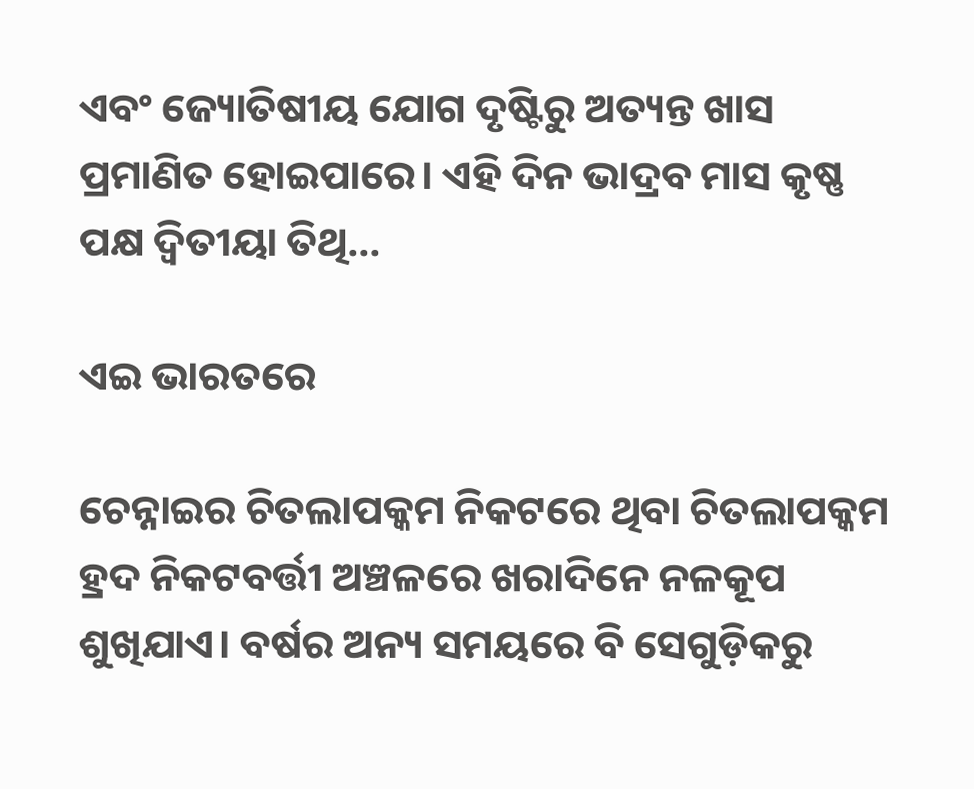ଏବଂ ଜ୍ୟୋତିଷୀୟ ଯୋଗ ଦୃଷ୍ଟିରୁ ଅତ୍ୟନ୍ତ ଖାସ ପ୍ରମାଣିତ ହୋଇପାରେ। ଏହି ଦିନ ଭାଦ୍ରବ ମାସ କୃଷ୍ଣ ପକ୍ଷ ଦ୍ୱିତୀୟା ତିଥି…

ଏଇ ଭାରତରେ

ଚେନ୍ନାଇର ଚିତଲାପକ୍କମ ନିକଟରେ ଥିବା ଚିତଲାପକ୍କମ ହ୍ରଦ ନିକଟବର୍ତ୍ତୀ ଅଞ୍ଚଳରେ ଖରାଦିନେ ନଳକୂପ ଶୁଖିଯାଏ। ବର୍ଷର ଅନ୍ୟ ସମୟରେ ବି ସେଗୁଡ଼ିକରୁ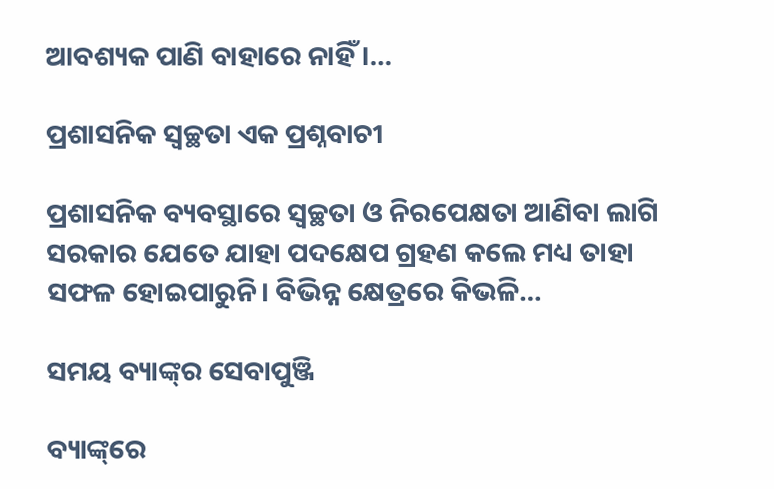ଆବଶ୍ୟକ ପାଣି ବାହାରେ ନାହିଁ।…

ପ୍ରଶାସନିକ ସ୍ବଚ୍ଛତା ଏକ ପ୍ରଶ୍ନବାଚୀ

ପ୍ରଶାସନିକ ବ୍ୟବସ୍ଥାରେ ସ୍ବଚ୍ଛତା ଓ ନିରପେକ୍ଷତା ଆଣିବା ଲାଗି ସରକାର ଯେତେ ଯାହା ପଦକ୍ଷେପ ଗ୍ରହଣ କଲେ ମଧ୍ୟ ତାହା ସଫଳ ହୋଇପାରୁନି। ବିଭିନ୍ନ କ୍ଷେତ୍ରରେ କିଭଳି…

ସମୟ ବ୍ୟାଙ୍କ୍‌ର ସେବାପୁଞ୍ଜି

ବ୍ୟାଙ୍କ୍‌ରେ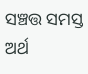ସଞ୍ଚତ୍ତ ସମସ୍ତ ଅର୍ଥ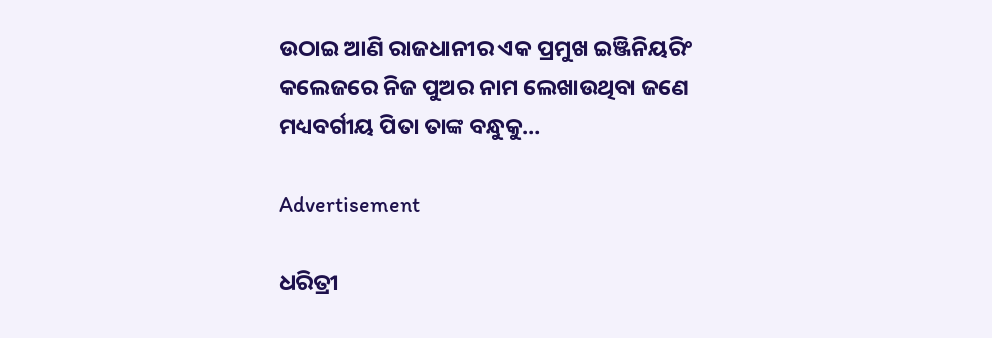ଉଠାଇ ଆଣି ରାଜଧାନୀର ଏକ ପ୍ରମୁଖ ଇଞ୍ଜିନିୟରିଂ କଲେଜରେ ନିଜ ପୁଅର ନାମ ଲେଖାଉଥିବା ଜଣେ ମଧ୍ୟବର୍ଗୀୟ ପିତା ତାଙ୍କ ବନ୍ଧୁକୁ…

Advertisement

ଧରିତ୍ରୀ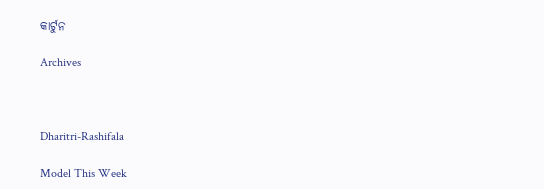କାର୍ଟୁନ

Archives



Dharitri-Rashifala

Model This Week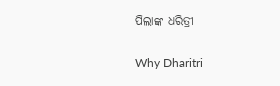ପିଲାଙ୍କ ଧରିତ୍ରୀ

Why Dharitri